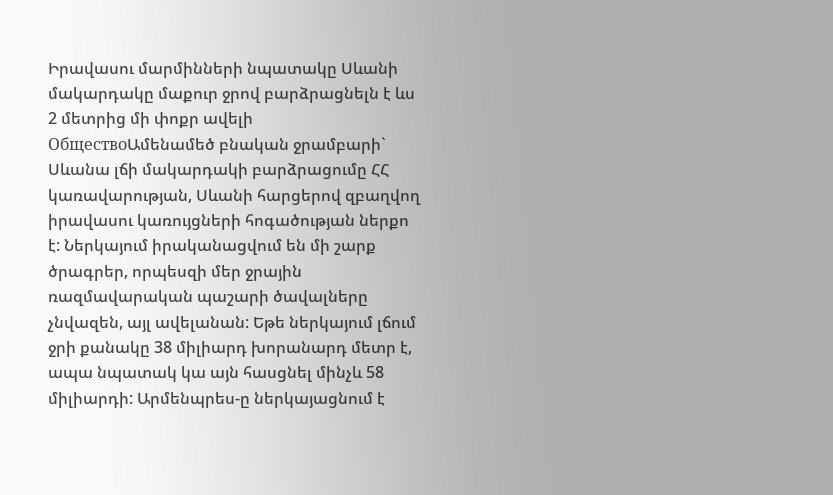Իրավասու մարմինների նպատակը Սևանի մակարդակը մաքուր ջրով բարձրացնելն է ևս 2 մետրից մի փոքր ավելի
ОбществоԱմենամեծ բնական ջրամբարի` Սևանա լճի մակարդակի բարձրացումը ՀՀ կառավարության, Սևանի հարցերով զբաղվող իրավասու կառույցների հոգածության ներքո է: Ներկայում իրականացվում են մի շարք ծրագրեր, որպեսզի մեր ջրային ռազմավարական պաշարի ծավալները չնվազեն, այլ ավելանան: Եթե ներկայում լճում ջրի քանակը 38 միլիարդ խորանարդ մետր է, ապա նպատակ կա այն հասցնել մինչև 58 միլիարդի: Արմենպրես-ը ներկայացնում է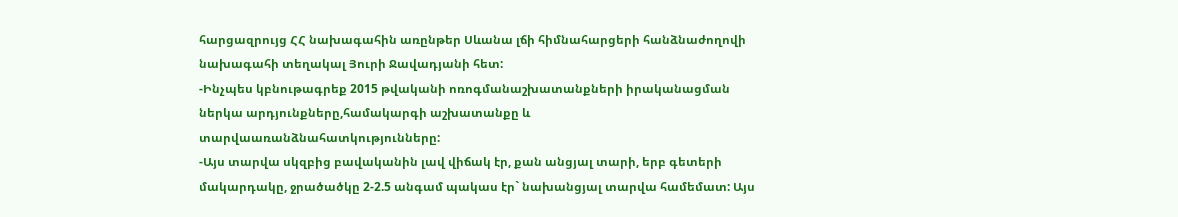հարցազրույց ՀՀ նախագահին առընթեր Սևանա լճի հիմնահարցերի հանձնաժողովի նախագահի տեղակալ Յուրի Ջավադյանի հետ:
-Ինչպես կբնութագրեք 2015 թվականի ոռոգմանաշխատանքների իրականացման ներկա արդյունքները,համակարգի աշխատանքը և տարվաառանձնահատկությունները:
-Այս տարվա սկզբից բավականին լավ վիճակ էր, քան անցյալ տարի, երբ գետերի մակարդակը, ջրածածկը 2-2.5 անգամ պակաս էր` նախանցյալ տարվա համեմատ: Այս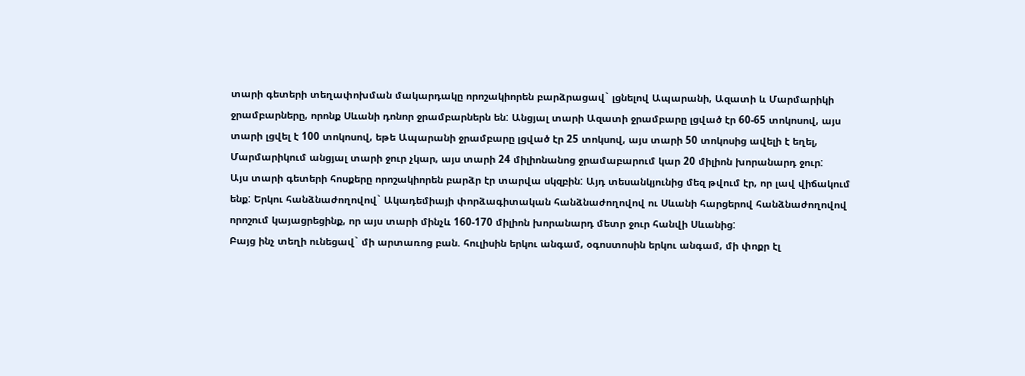տարի գետերի տեղափոխման մակարդակը որոշակիորեն բարձրացավ` լցնելով Ապարանի, Ազատի և Մարմարիկի ջրամբարները, որոնք Սևանի դոնոր ջրամբարներն են: Անցյալ տարի Ազատի ջրամբարը լցված էր 60-65 տոկոսով, այս տարի լցվել է 100 տոկոսով, եթե Ապարանի ջրամբարը լցված էր 25 տոկսով, այս տարի 50 տոկոսից ավելի է եղել, Մարմարիկում անցյալ տարի ջուր չկար, այս տարի 24 միլիոնանոց ջրամաբարում կար 20 միլիոն խորանարդ ջուր:
Այս տարի գետերի հոսքերը որոշակիորեն բարձր էր տարվա սկզբին: Այդ տեսանկյունից մեզ թվում էր, որ լավ վիճակում ենք: Երկու հանձնաժողովով` Ակադեմիայի փորձագիտական հանձնաժողովով ու Սևանի հարցերով հանձնաժողովով որոշում կայացրեցինք, որ այս տարի մինչև 160-170 միլիոն խորանարդ մետր ջուր հանվի Սևանից:
Բայց ինչ տեղի ունեցավ` մի արտառոց բան. հուլիսին երկու անգամ, օգոստոսին երկու անգամ, մի փոքր էլ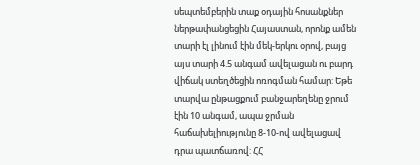սեպտեմբերին տաք օդային հոսանքներ ներթափանցեցին Հայաստան, որոնք ամեն տարի էլ լինում էին մեկ-երկու օրով, բայց այս տարի 4.5 անգամ ավելացան ու բարդ վիճակ ստեղծեցին ոռոգման համար: Եթե տարվա ընթացքում բանջարեղենը ջրում էին 10 անգամ, ապա ջրման հաճախելիությունը 8-10-ով ավելացավ դրա պատճառով: ՀՀ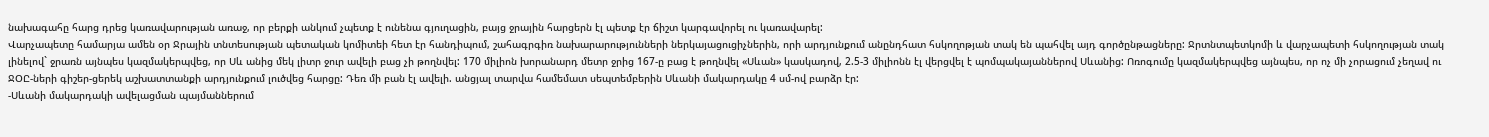նախագահը հարց դրեց կառավարության առաջ, որ բերքի անկում չպետք է ունենա գյուղացին, բայց ջրային հարցերն էլ պետք էր ճիշտ կարգավորել ու կառավարել:
Վարչապետը համարյա ամեն օր Ջրային տնտեսության պետական կոմիտեի հետ էր հանդիպում, շահագրգիռ նախարարությունների ներկայացուցիչներին, որի արդյունքում անընդհատ հսկողոթյան տակ են պահվել այդ գործընթացները: Ջրտնտպետկոմի և վարչապետի հսկողության տակ լինելով` ջրառն այնպես կազմակերպվեց, որ Սև անից մեկ լիտր ջուր ավելի բաց չի թողնվել: 170 միլիոն խորանարդ մետր ջրից 167-ը բաց է թողնվել «Սևան» կասկադով, 2.5-3 միլիոնն էլ վերցվել է պոմպակայաններով Սևանից: Ոռոգումը կազմակերպվեց այնպես, որ ոչ մի չորացում չեղավ ու ՋՕԸ-ների գիշեր-ցերեկ աշխատտանքի արդյունքում լուծվեց հարցը: Դեռ մի բան էլ ավելի. անցյալ տարվա համեմատ սեպտեմբերին Սևանի մակարդակը 4 սմ-ով բարձր էր:
-Սևանի մակարդակի ավելացման պայմաններում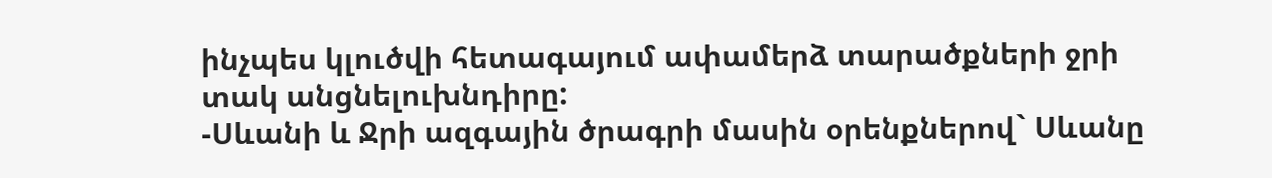ինչպես կլուծվի հետագայում ափամերձ տարածքների ջրի տակ անցնելուխնդիրը:
-Սևանի և Ջրի ազգային ծրագրի մասին օրենքներով` Սևանը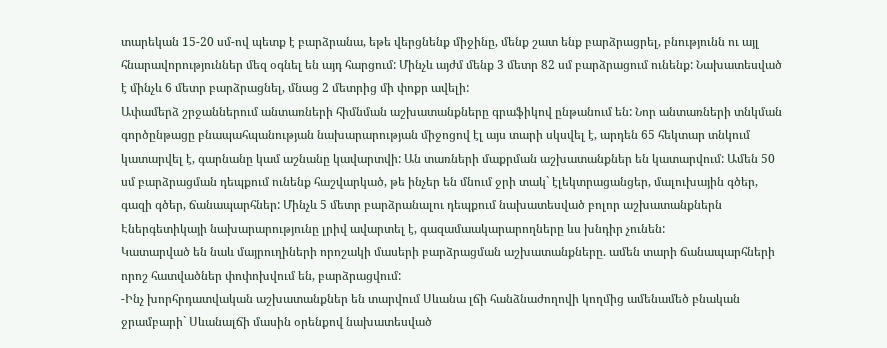տարեկան 15-20 սմ-ով պետք է բարձրանա, եթե վերցնենք միջինը, մենք շատ ենք բարձրացրել, բնությունն ու այլ հնարավորություններ մեզ օգնել են այդ հարցում: Մինչև այժմ մենք 3 մետր 82 սմ բարձրացում ունենք: Նախատեսված է մինչև 6 մետր բարձրացնել, մնաց 2 մետրից մի փոքր ավելի:
Ափամերձ շրջաններում անտառների հիմնման աշխատանքները գրաֆիկով ընթանում են: Նոր անտառների տնկման գործընթացը բնապահպանության նախարարության միջոցով էլ այս տարի սկսվել է, արդեն 65 հեկտար տնկում կատարվել է, գարնանը կամ աշնանը կավարտվի: Ան տառների մաքրման աշխատանքներ են կատարվում: Ամեն 50 սմ բարձրացման դեպքում ունենք հաշվարկած, թե ինչեր են մնում ջրի տակ` էլեկտրացանցեր, մալուխային գծեր, գազի գծեր, ճանապարհներ: Մինչև 5 մետր բարձրանալու դեպքում նախատեսված բոլոր աշխատանքներն Էներգետիկայի նախարարությունը լրիվ ավարտել է, գազամաակարարողները ևս խնդիր չունեն:
Կատարված են նաև մայրուղիների որոշակի մասերի բարձրացման աշխատանքները. ամեն տարի ճանապարհների որոշ հատվածներ փոփոխվում են, բարձրացվում:
-Ինչ խորհրդատվական աշխատանքներ են տարվում Սևանա լճի հանձնաժողովի կողմից ամենամեծ բնական ջրամբարի` Սևանալճի մասին օրենքով նախատեսված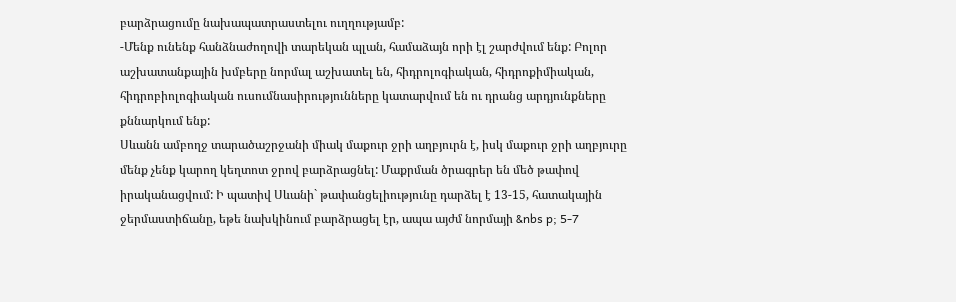բարձրացումը նախապատրաստելու ուղղությամբ:
-Մենք ունենք հանձնաժողովի տարեկան պլան, համաձայն որի էլ շարժվում ենք: Բոլոր աշխատանքային խմբերը նորմալ աշխատել են, հիդրոլոգիական, հիդրոքիմիական, հիդրոբիոլոգիական ուսումնասիրությունները կատարվում են ու դրանց արդյունքները քննարկում ենք:
Սևանն ամբողջ տարածաշրջանի միակ մաքուր ջրի աղբյուրն է, իսկ մաքուր ջրի աղբյուրը մենք չենք կարող կեղտոտ ջրով բարձրացնել: Մաքրման ծրագրեր են մեծ թափով իրականացվում: Ի պատիվ Սևանի` թափանցելիությունը դարձել է 13-15, հատակային ջերմաստիճանը, եթե նախկինում բարձրացել էր, ապա այժմ նորմայի &nbs p; 5-7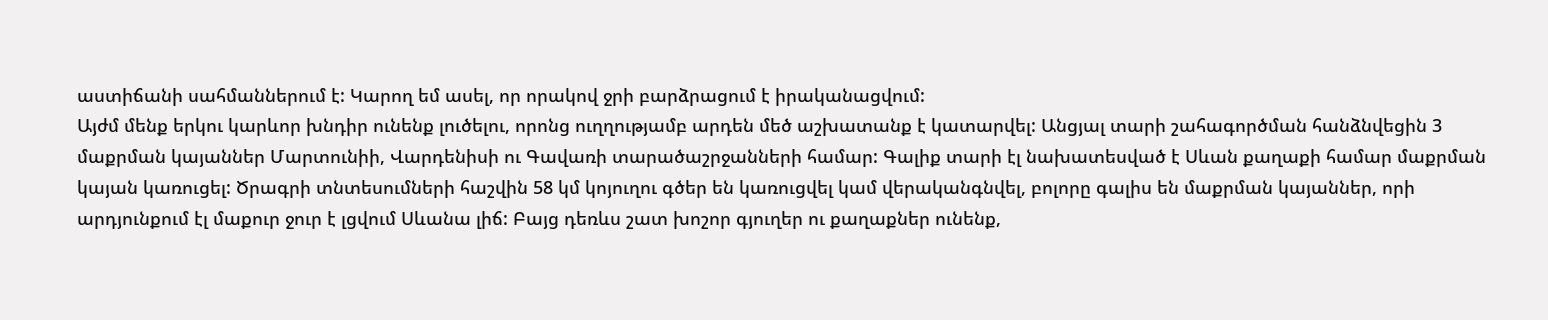աստիճանի սահմաններում է: Կարող եմ ասել, որ որակով ջրի բարձրացում է իրականացվում:
Այժմ մենք երկու կարևոր խնդիր ունենք լուծելու, որոնց ուղղությամբ արդեն մեծ աշխատանք է կատարվել: Անցյալ տարի շահագործման հանձնվեցին 3 մաքրման կայաններ Մարտունիի, Վարդենիսի ու Գավառի տարածաշրջանների համար: Գալիք տարի էլ նախատեսված է Սևան քաղաքի համար մաքրման կայան կառուցել: Ծրագրի տնտեսումների հաշվին 58 կմ կոյուղու գծեր են կառուցվել կամ վերականգնվել, բոլորը գալիս են մաքրման կայաններ, որի արդյունքում էլ մաքուր ջուր է լցվում Սևանա լիճ: Բայց դեռևս շատ խոշոր գյուղեր ու քաղաքներ ունենք,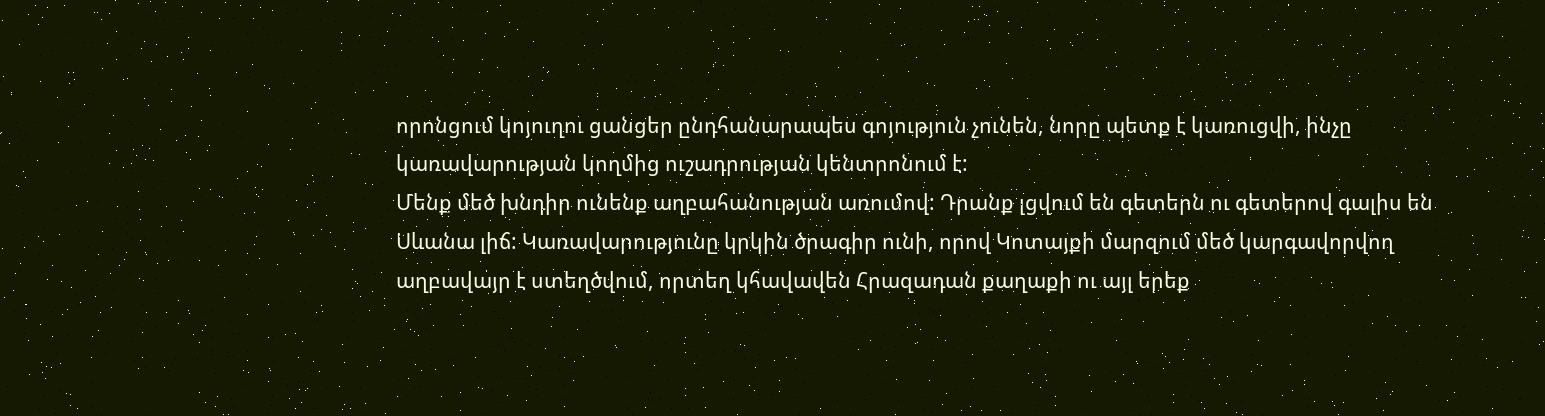որոնցում կոյուղու ցանցեր ընդհանարապես գոյություն չունեն, նորը պետք է կառուցվի, ինչը կառավարության կողմից ուշադրության կենտրոնում է:
Մենք մեծ խնդիր ունենք աղբահանության առումով: Դրանք լցվում են գետերն ու գետերով գալիս են Սևանա լիճ: Կառավարությունը կրկին ծրագիր ունի, որով Կոտայքի մարզում մեծ կարգավորվող աղբավայր է ստեղծվում, որտեղ կհավավեն Հրազադան քաղաքի ու այլ երեք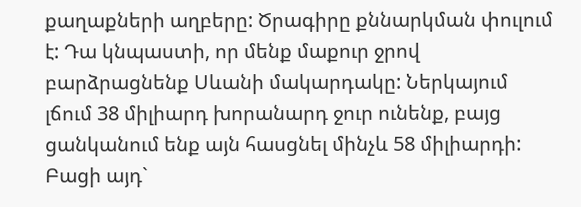քաղաքների աղբերը: Ծրագիրը քննարկման փուլում է: Դա կնպաստի, որ մենք մաքուր ջրով բարձրացնենք Սևանի մակարդակը: Ներկայում լճում 38 միլիարդ խորանարդ ջուր ունենք, բայց ցանկանում ենք այն հասցնել մինչև 58 միլիարդի: Բացի այդ`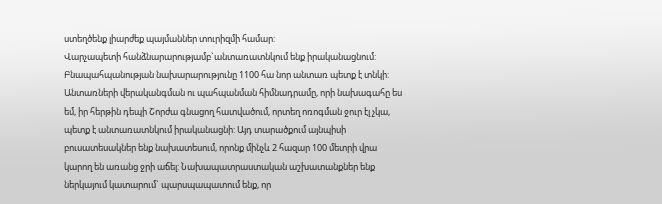ստեղծենք լիարժեք պայմաններ տուրիզմի համար:
Վարչապետի հանձնարարությամբ`անտառատնկում ենք իրականացնում:
Բնապահպանության նախարարությունը 1100 հա նոր անտառ պետք է տնկի: Անտառների վերականգման ու պահպանման հիմնադրամը, որի նախագահը ես եմ, իր հերթին դեպի Շորժա գնացող հատվածում, որտեղ ոռոգման ջուր էլ չկա, պետք է անտառատնկում իրականացնի: Այդ տարածքում այնպիսի բուսատեսակներ ենք նախատեսում, որոնք մինչև 2 հազար 100 մետրի վրա կարող են առանց ջրի աճել: Նախապատրաստական աշխատանքներ ենք ներկայում կատարում` պարսպապատում ենք, որ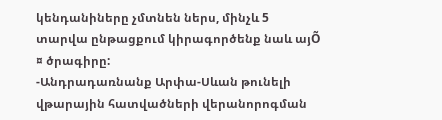կենդանիները չմտնեն ներս, մինչև 5 տարվա ընթացքում կիրագործենք նաև այÕ ¤ ծրագիրը:
-Անդրադառնանք Արփա-Սևան թունելի վթարային հատվածների վերանորոգման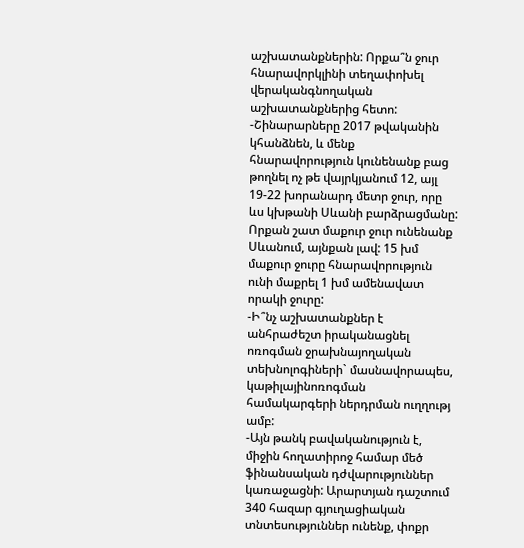աշխատանքներին: Որքա՞ն ջուր հնարավորկլինի տեղափոխել վերականգնողական աշխատանքներից հետո:
-Շինարարները 2017 թվականին կհանձնեն, և մենք հնարավորություն կունենանք բաց թողնել ոչ թե վայրկյանում 12, այլ 19-22 խորանարդ մետր ջուր, որը ևս կխթանի Սևանի բարձրացմանը: Որքան շատ մաքուր ջուր ունենանք Սևանում, այնքան լավ: 15 խմ մաքուր ջուրը հնարավորություն ունի մաքրել 1 խմ ամենավատ որակի ջուրը:
-Ի՞նչ աշխատանքներ է անհրաժեշտ իրականացնել ոռոգման ջրախնայողական տեխնոլոգիների` մասնավորապես, կաթիլայինոռոգման համակարգերի ներդրման ուղղությ ամբ:
-Այն թանկ բավականություն է, միջին հողատիրոջ համար մեծ ֆինանսական դժվարություններ կառաջացնի: Արարտյան դաշտում 340 հազար գյուղացիական տնտեսություններ ունենք, փոքր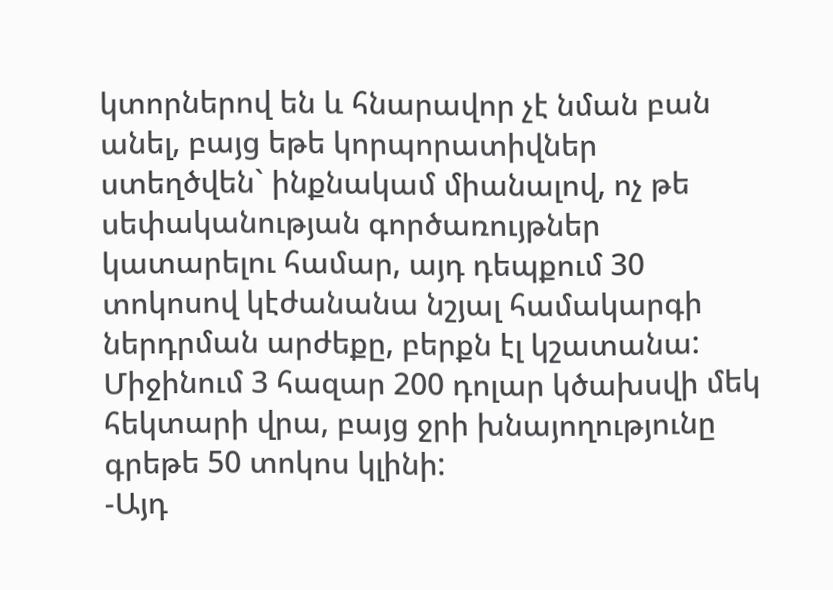կտորներով են և հնարավոր չէ նման բան անել, բայց եթե կորպորատիվներ ստեղծվեն` ինքնակամ միանալով, ոչ թե սեփականության գործառույթներ կատարելու համար, այդ դեպքում 30 տոկոսով կէժանանա նշյալ համակարգի ներդրման արժեքը, բերքն էլ կշատանա: Միջինում 3 հազար 200 դոլար կծախսվի մեկ հեկտարի վրա, բայց ջրի խնայողությունը գրեթե 50 տոկոս կլինի:
-Այդ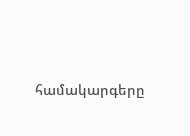համակարգերը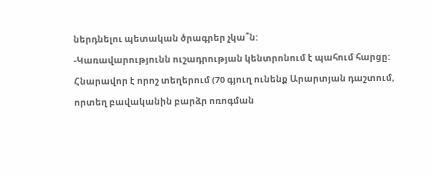ներդնելու պետական ծրագրեր չկա՞ն:
-Կառավարությունն ուշադրության կենտրոնում է պահում հարցը: Հնարավոր է որոշ տեղերում (70 գյուղ ունենք Արարտյան դաշտում, որտեղ բավականին բարձր ոռոգման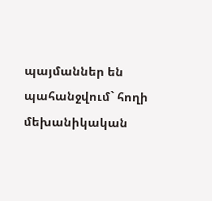պայմաններ են պահանջվում` հողի մեխանիկական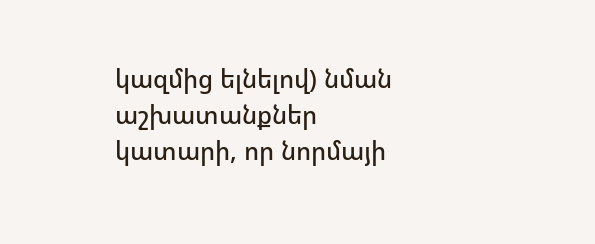կազմից ելնելով) նման աշխատանքներ կատարի, որ նորմայի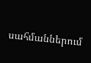սահմաններում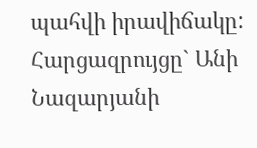պահվի իրավիճակը:
Հարցազրույցը` Անի Նազարյանի